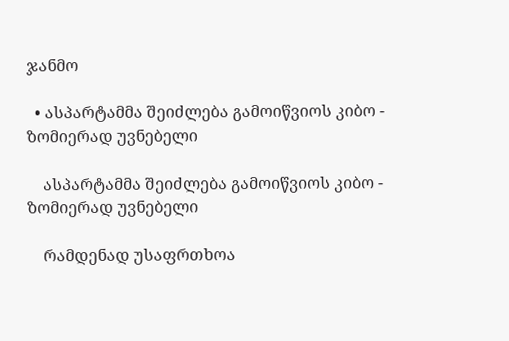ჯანმო

  • ასპარტამმა შეიძლება გამოიწვიოს კიბო - ზომიერად უვნებელი

    ასპარტამმა შეიძლება გამოიწვიოს კიბო - ზომიერად უვნებელი

    რამდენად უსაფრთხოა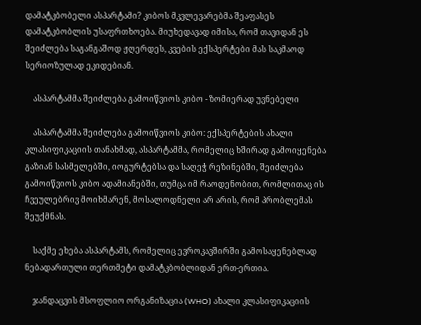დამატკბობელი ასპარტამი? კიბოს მკვლევარებმა შეაფასეს დამატკბობლის უსაფრთხოება. მიუხედავად იმისა, რომ თავიდან ეს შეიძლება საგანგაშოდ ჟღერდეს, კვების ექსპერტები მას საკმაოდ სერიოზულად ეკიდებიან.

    ასპარტამმა შეიძლება გამოიწვიოს კიბო - ზომიერად უვნებელი

    ასპარტამმა შეიძლება გამოიწვიოს კიბო: ექსპერტების ახალი კლასიფიკაციის თანახმად, ასპარტამმა, რომელიც ხშირად გამოიყენება გაზიან სასმელებში, იოგურტებსა და საღეჭ რეზინებში, შეიძლება გამოიწვიოს კიბო ადამიანებში, თუმცა იმ რაოდენობით, რომლითაც ის ჩვეულებრივ მოიხმარენ, მოსალოდნელი არ არის, რომ პრობლემას შეუქმნას.

    საქმე ეხება ასპარტამს, რომელიც ევროკავშირში გამოსაყენებლად ნებადართული თერთმეტი დამატკბობლიდან ერთ-ერთია.

    ჯანდაცვის მსოფლიო ორგანიზაცია (WHO) ახალი კლასიფიკაციის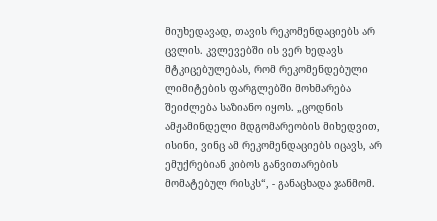მიუხედავად, თავის რეკომენდაციებს არ ცვლის. კვლევებში ის ვერ ხედავს მტკიცებულებას, რომ რეკომენდებული ლიმიტების ფარგლებში მოხმარება შეიძლება საზიანო იყოს. „ცოდნის ამჟამინდელი მდგომარეობის მიხედვით, ისინი, ვინც ამ რეკომენდაციებს იცავს, არ ემუქრებიან კიბოს განვითარების მომატებულ რისკს“, - განაცხადა ჯანმომ.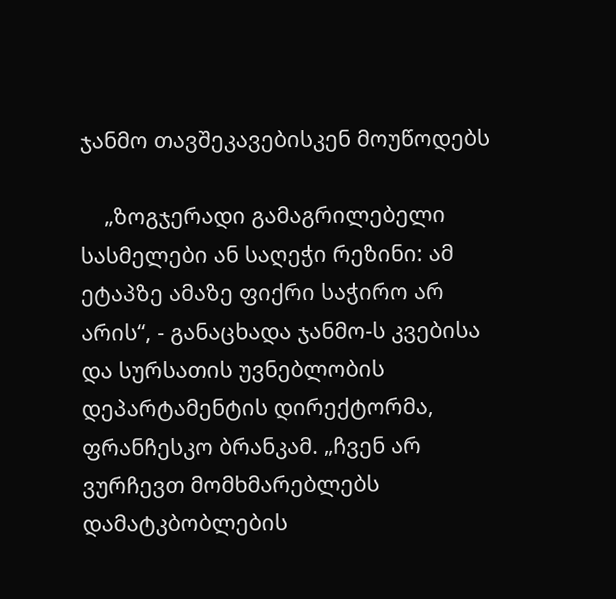ჯანმო თავშეკავებისკენ მოუწოდებს

    „ზოგჯერადი გამაგრილებელი სასმელები ან საღეჭი რეზინი: ამ ეტაპზე ამაზე ფიქრი საჭირო არ არის“, - განაცხადა ჯანმო-ს კვებისა და სურსათის უვნებლობის დეპარტამენტის დირექტორმა, ფრანჩესკო ბრანკამ. „ჩვენ არ ვურჩევთ მომხმარებლებს დამატკბობლების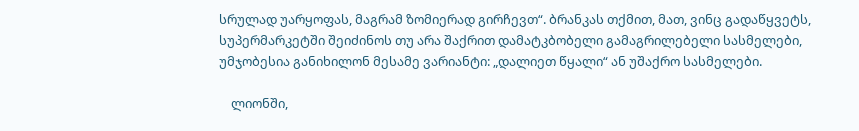სრულად უარყოფას, მაგრამ ზომიერად გირჩევთ“. ბრანკას თქმით, მათ, ვინც გადაწყვეტს, სუპერმარკეტში შეიძინოს თუ არა შაქრით დამატკბობელი გამაგრილებელი სასმელები, უმჯობესია განიხილონ მესამე ვარიანტი: „დალიეთ წყალი“ ან უშაქრო სასმელები.

    ლიონში,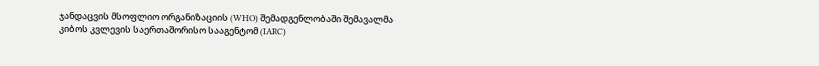ჯანდაცვის მსოფლიო ორგანიზაციის (WHO) შემადგენლობაში შემავალმა კიბოს კვლევის საერთაშორისო სააგენტომ (IARC)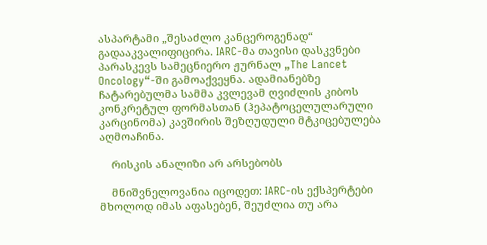ასპარტამი „შესაძლო კანცეროგენად“ გადააკვალიფიცირა. IARC-მა თავისი დასკვნები პარასკევს სამეცნიერო ჟურნალ „The Lancet Oncology“-ში გამოაქვეყნა. ადამიანებზე ჩატარებულმა სამმა კვლევამ ღვიძლის კიბოს კონკრეტულ ფორმასთან (ჰეპატოცელულარული კარცინომა) კავშირის შეზღუდული მტკიცებულება აღმოაჩინა.

    რისკის ანალიზი არ არსებობს

    მნიშვნელოვანია იცოდეთ: IARC-ის ექსპერტები მხოლოდ იმას აფასებენ, შეუძლია თუ არა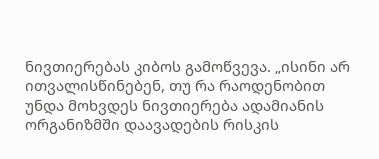ნივთიერებას კიბოს გამოწვევა. „ისინი არ ითვალისწინებენ, თუ რა რაოდენობით უნდა მოხვდეს ნივთიერება ადამიანის ორგანიზმში დაავადების რისკის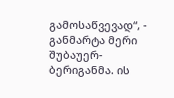გამოსაწვევად“, - განმარტა მერი შუბაუერ-ბერიგანმა. ის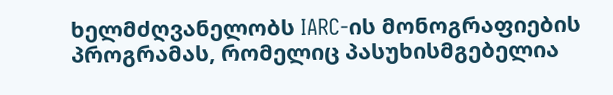ხელმძღვანელობს IARC-ის მონოგრაფიების პროგრამას, რომელიც პასუხისმგებელია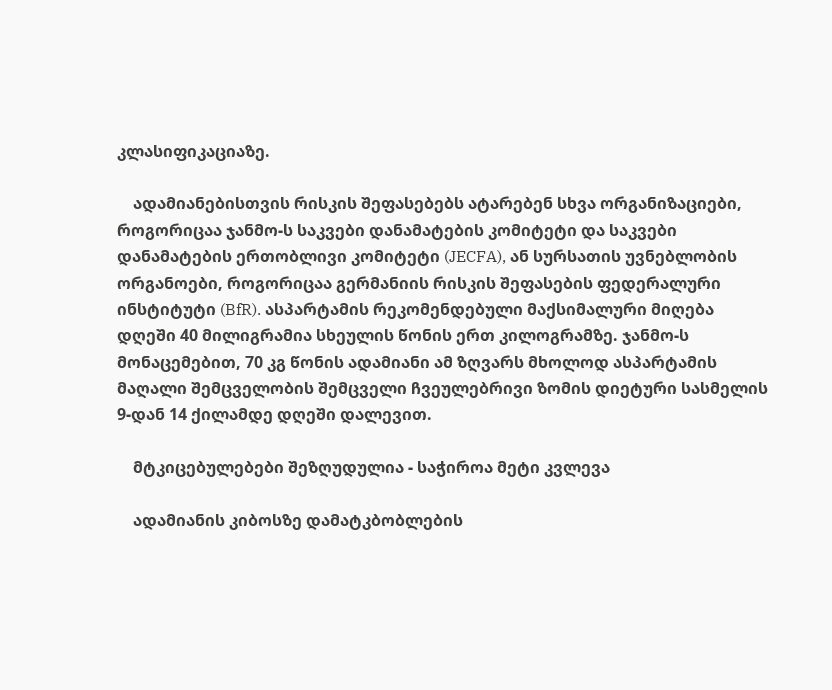კლასიფიკაციაზე.

    ადამიანებისთვის რისკის შეფასებებს ატარებენ სხვა ორგანიზაციები, როგორიცაა ჯანმო-ს საკვები დანამატების კომიტეტი და საკვები დანამატების ერთობლივი კომიტეტი (JECFA), ან სურსათის უვნებლობის ორგანოები, როგორიცაა გერმანიის რისკის შეფასების ფედერალური ინსტიტუტი (BfR). ასპარტამის რეკომენდებული მაქსიმალური მიღება დღეში 40 მილიგრამია სხეულის წონის ერთ კილოგრამზე. ჯანმო-ს მონაცემებით, 70 კგ წონის ადამიანი ამ ზღვარს მხოლოდ ასპარტამის მაღალი შემცველობის შემცველი ჩვეულებრივი ზომის დიეტური სასმელის 9-დან 14 ქილამდე დღეში დალევით.

    მტკიცებულებები შეზღუდულია - საჭიროა მეტი კვლევა

    ადამიანის კიბოსზე დამატკბობლების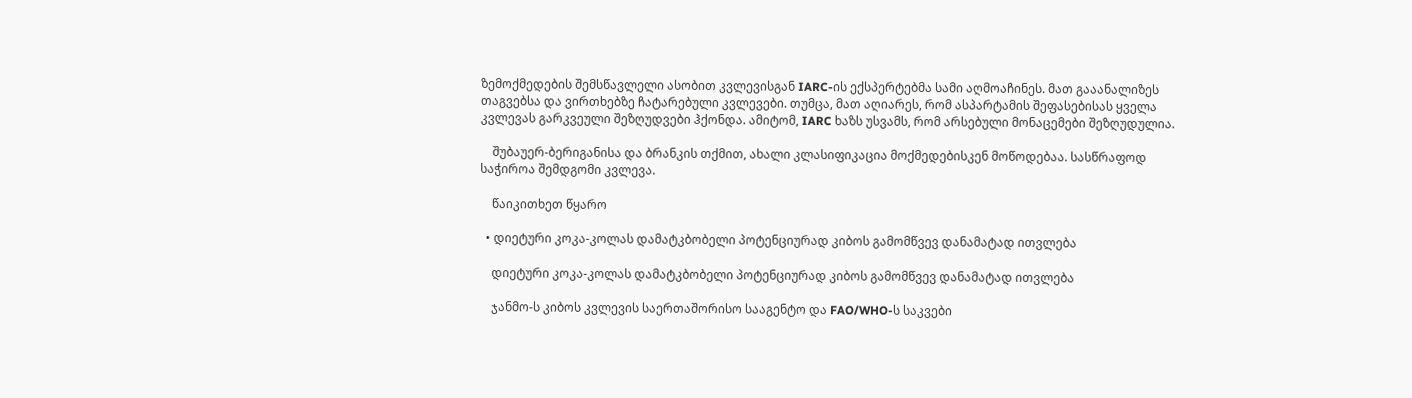ზემოქმედების შემსწავლელი ასობით კვლევისგან IARC-ის ექსპერტებმა სამი აღმოაჩინეს. მათ გააანალიზეს თაგვებსა და ვირთხებზე ჩატარებული კვლევები. თუმცა, მათ აღიარეს, რომ ასპარტამის შეფასებისას ყველა კვლევას გარკვეული შეზღუდვები ჰქონდა. ამიტომ, IARC ხაზს უსვამს, რომ არსებული მონაცემები შეზღუდულია.

    შუბაუერ-ბერიგანისა და ბრანკის თქმით, ახალი კლასიფიკაცია მოქმედებისკენ მოწოდებაა. სასწრაფოდ საჭიროა შემდგომი კვლევა.

    წაიკითხეთ წყარო

  • დიეტური კოკა-კოლას დამატკბობელი პოტენციურად კიბოს გამომწვევ დანამატად ითვლება

    დიეტური კოკა-კოლას დამატკბობელი პოტენციურად კიბოს გამომწვევ დანამატად ითვლება

    ჯანმო-ს კიბოს კვლევის საერთაშორისო სააგენტო და FAO/WHO-ს საკვები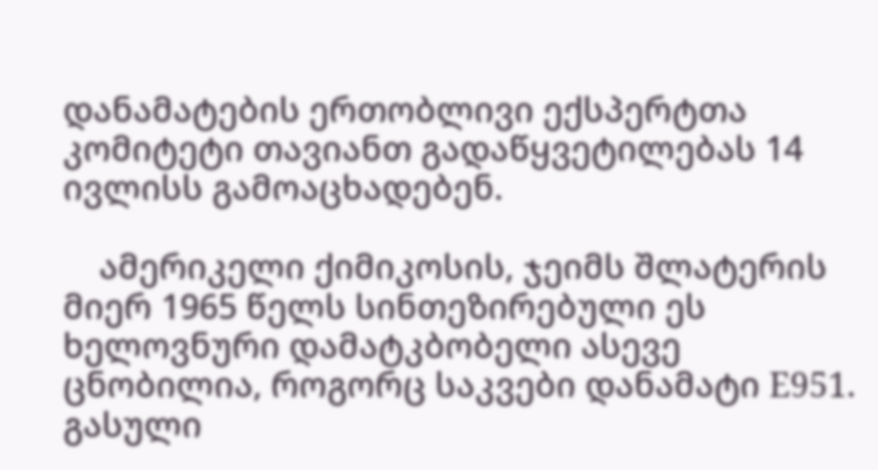დანამატების ერთობლივი ექსპერტთა კომიტეტი თავიანთ გადაწყვეტილებას 14 ივლისს გამოაცხადებენ.

    ამერიკელი ქიმიკოსის, ჯეიმს შლატერის მიერ 1965 წელს სინთეზირებული ეს ხელოვნური დამატკბობელი ასევე ცნობილია, როგორც საკვები დანამატი E951. გასული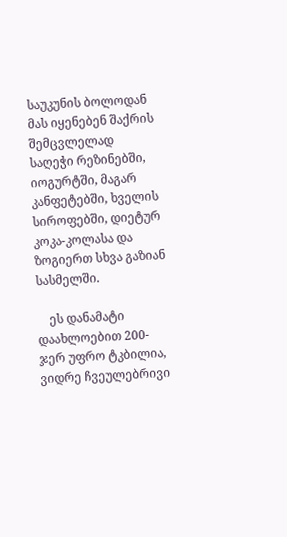საუკუნის ბოლოდან მას იყენებენ შაქრის შემცვლელად საღეჭი რეზინებში, იოგურტში, მაგარ კანფეტებში, ხველის სიროფებში, დიეტურ კოკა-კოლასა და ზოგიერთ სხვა გაზიან სასმელში.

    ეს დანამატი დაახლოებით 200-ჯერ უფრო ტკბილია, ვიდრე ჩვეულებრივი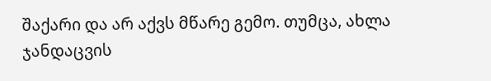შაქარი და არ აქვს მწარე გემო. თუმცა, ახლა ჯანდაცვის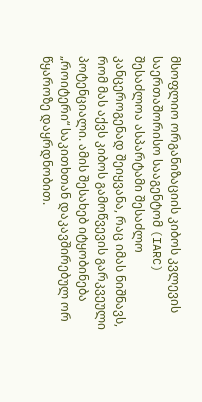მსოფლიო ორგანიზაციის კიბოს კვლევის საერთაშორისო სააგენტომ (IARC) შესაძლოა ასპარტამი შესაძლო კანცეროგენად შეიყვანა, რაც იმას ნიშნავს, რომ მას აქვს კიბოს გამოწვევის გარკვეული პოტენციალი. ამის შესახებ იტყობინება „როიტერი“ საკითხთან დაკავშირებულ ორ წყაროზე დაყრდნობით.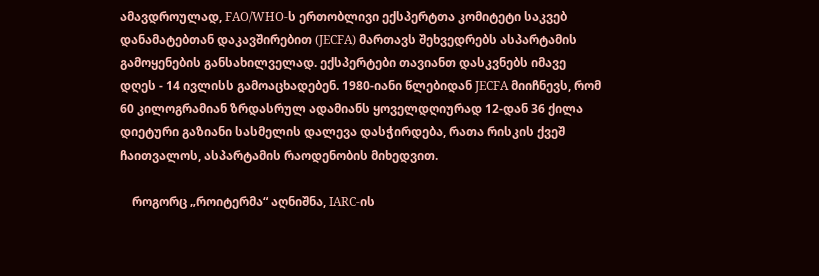ამავდროულად, FAO/WHO-ს ერთობლივი ექსპერტთა კომიტეტი საკვებ დანამატებთან დაკავშირებით (JECFA) მართავს შეხვედრებს ასპარტამის გამოყენების განსახილველად. ექსპერტები თავიანთ დასკვნებს იმავე დღეს - 14 ივლისს გამოაცხადებენ. 1980-იანი წლებიდან JECFA მიიჩნევს, რომ 60 კილოგრამიან ზრდასრულ ადამიანს ყოველდღიურად 12-დან 36 ქილა დიეტური გაზიანი სასმელის დალევა დასჭირდება, რათა რისკის ქვეშ ჩაითვალოს, ასპარტამის რაოდენობის მიხედვით.

    როგორც „როიტერმა“ აღნიშნა, IARC-ის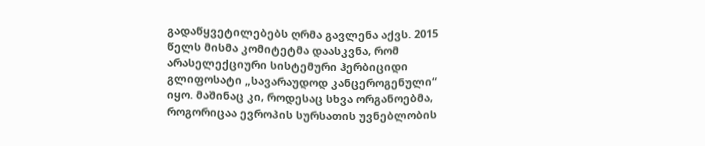გადაწყვეტილებებს ღრმა გავლენა აქვს. 2015 წელს მისმა კომიტეტმა დაასკვნა, რომ არასელექციური სისტემური ჰერბიციდი გლიფოსატი „სავარაუდოდ კანცეროგენული“ იყო. მაშინაც კი, როდესაც სხვა ორგანოებმა, როგორიცაა ევროპის სურსათის უვნებლობის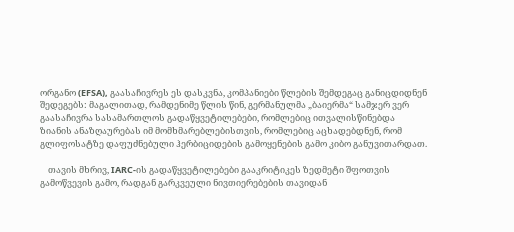ორგანო (EFSA), გაასაჩივრეს ეს დასკვნა, კომპანიები წლების შემდეგაც განიცდიდნენ შედეგებს: მაგალითად, რამდენიმე წლის წინ, გერმანულმა „ბაიერმა“ სამჯერ ვერ გაასაჩივრა სასამართლოს გადაწყვეტილებები, რომლებიც ითვალისწინებდა ზიანის ანაზღაურებას იმ მომხმარებლებისთვის, რომლებიც აცხადებდნენ, რომ გლიფოსატზე დაფუძნებული ჰერბიციდების გამოყენების გამო კიბო განუვითარდათ.

    თავის მხრივ, IARC-ის გადაწყვეტილებები გააკრიტიკეს ზედმეტი შფოთვის გამოწვევის გამო, რადგან გარკვეული ნივთიერებების თავიდან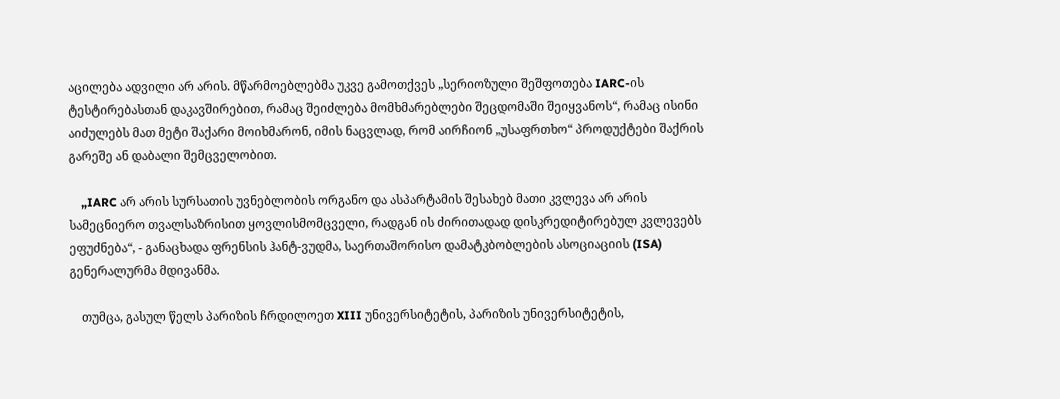აცილება ადვილი არ არის. მწარმოებლებმა უკვე გამოთქვეს „სერიოზული შეშფოთება IARC-ის ტესტირებასთან დაკავშირებით, რამაც შეიძლება მომხმარებლები შეცდომაში შეიყვანოს“, რამაც ისინი აიძულებს მათ მეტი შაქარი მოიხმარონ, იმის ნაცვლად, რომ აირჩიონ „უსაფრთხო“ პროდუქტები შაქრის გარეშე ან დაბალი შემცველობით.

    „IARC არ არის სურსათის უვნებლობის ორგანო და ასპარტამის შესახებ მათი კვლევა არ არის სამეცნიერო თვალსაზრისით ყოვლისმომცველი, რადგან ის ძირითადად დისკრედიტირებულ კვლევებს ეფუძნება“, - განაცხადა ფრენსის ჰანტ-ვუდმა, საერთაშორისო დამატკბობლების ასოციაციის (ISA) გენერალურმა მდივანმა.

    თუმცა, გასულ წელს პარიზის ჩრდილოეთ XIII უნივერსიტეტის, პარიზის უნივერსიტეტის,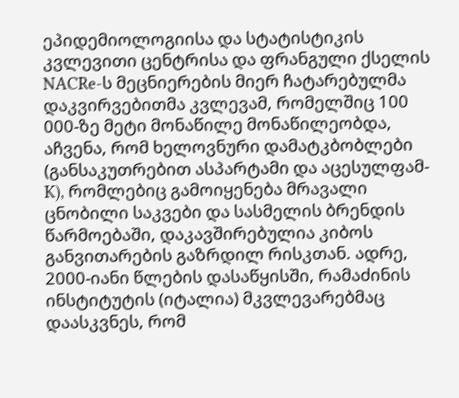ეპიდემიოლოგიისა და სტატისტიკის კვლევითი ცენტრისა და ფრანგული ქსელის NACRe-ს მეცნიერების მიერ ჩატარებულმა დაკვირვებითმა კვლევამ, რომელშიც 100 000-ზე მეტი მონაწილე მონაწილეობდა, აჩვენა, რომ ხელოვნური დამატკბობლები (განსაკუთრებით ასპარტამი და აცესულფამ-K), რომლებიც გამოიყენება მრავალი ცნობილი საკვები და სასმელის ბრენდის წარმოებაში, დაკავშირებულია კიბოს განვითარების გაზრდილ რისკთან. ადრე, 2000-იანი წლების დასაწყისში, რამაძინის ინსტიტუტის (იტალია) მკვლევარებმაც დაასკვნეს, რომ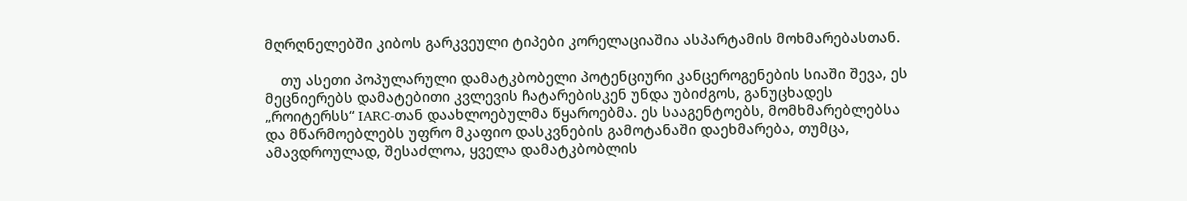მღრღნელებში კიბოს გარკვეული ტიპები კორელაციაშია ასპარტამის მოხმარებასთან.

    თუ ასეთი პოპულარული დამატკბობელი პოტენციური კანცეროგენების სიაში შევა, ეს მეცნიერებს დამატებითი კვლევის ჩატარებისკენ უნდა უბიძგოს, განუცხადეს „როიტერსს“ IARC-თან დაახლოებულმა წყაროებმა. ეს სააგენტოებს, მომხმარებლებსა და მწარმოებლებს უფრო მკაფიო დასკვნების გამოტანაში დაეხმარება, თუმცა, ამავდროულად, შესაძლოა, ყველა დამატკბობლის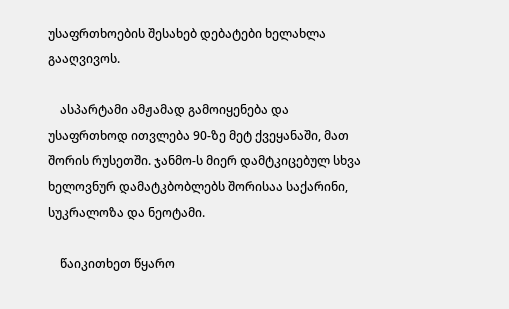უსაფრთხოების შესახებ დებატები ხელახლა გააღვივოს.

    ასპარტამი ამჟამად გამოიყენება და უსაფრთხოდ ითვლება 90-ზე მეტ ქვეყანაში, მათ შორის რუსეთში. ჯანმო-ს მიერ დამტკიცებულ სხვა ხელოვნურ დამატკბობლებს შორისაა საქარინი, სუკრალოზა და ნეოტამი.

    წაიკითხეთ წყარო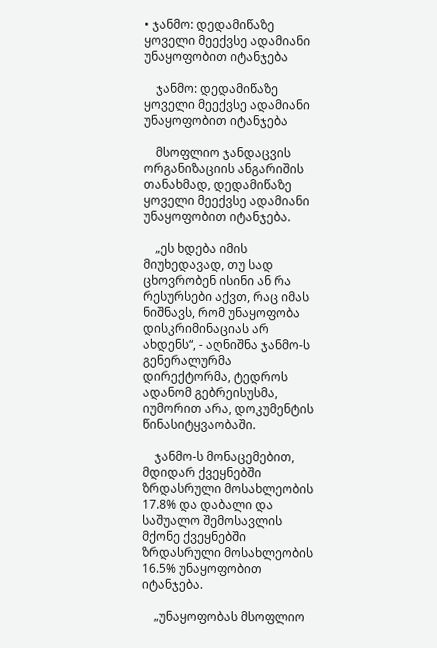• ჯანმო: დედამიწაზე ყოველი მეექვსე ადამიანი უნაყოფობით იტანჯება

    ჯანმო: დედამიწაზე ყოველი მეექვსე ადამიანი უნაყოფობით იტანჯება

    მსოფლიო ჯანდაცვის ორგანიზაციის ანგარიშის თანახმად, დედამიწაზე ყოველი მეექვსე ადამიანი უნაყოფობით იტანჯება.

    „ეს ხდება იმის მიუხედავად, თუ სად ცხოვრობენ ისინი ან რა რესურსები აქვთ, რაც იმას ნიშნავს, რომ უნაყოფობა დისკრიმინაციას არ ახდენს“, - აღნიშნა ჯანმო-ს გენერალურმა დირექტორმა, ტედროს ადანომ გებრეისუსმა, იუმორით არა, დოკუმენტის წინასიტყვაობაში.

    ჯანმო-ს მონაცემებით, მდიდარ ქვეყნებში ზრდასრული მოსახლეობის 17.8% და დაბალი და საშუალო შემოსავლის მქონე ქვეყნებში ზრდასრული მოსახლეობის 16.5% უნაყოფობით იტანჯება.

    „უნაყოფობას მსოფლიო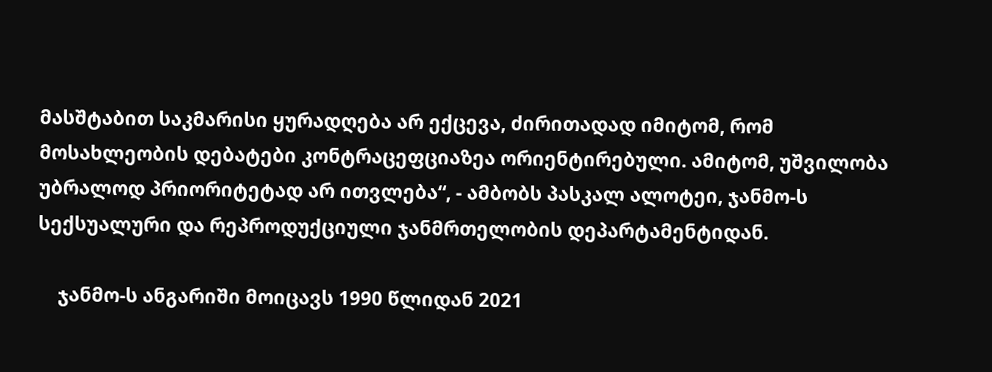მასშტაბით საკმარისი ყურადღება არ ექცევა, ძირითადად იმიტომ, რომ მოსახლეობის დებატები კონტრაცეფციაზეა ორიენტირებული. ამიტომ, უშვილობა უბრალოდ პრიორიტეტად არ ითვლება“, - ამბობს პასკალ ალოტეი, ჯანმო-ს სექსუალური და რეპროდუქციული ჯანმრთელობის დეპარტამენტიდან.

    ჯანმო-ს ანგარიში მოიცავს 1990 წლიდან 2021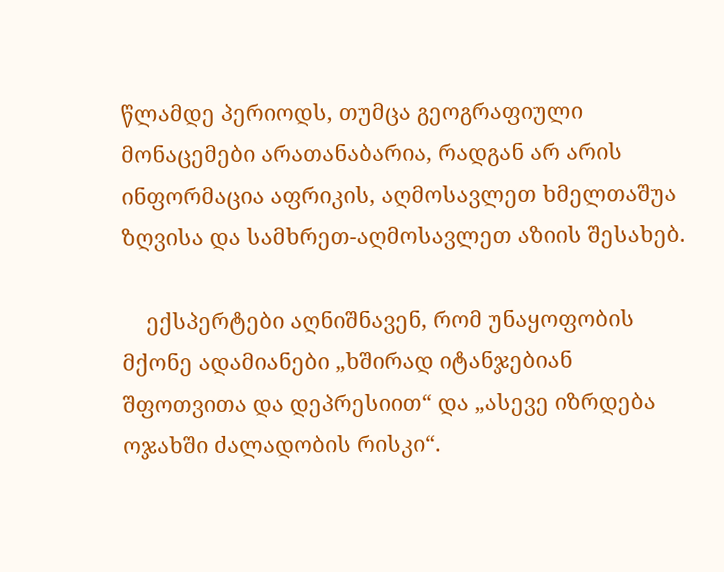წლამდე პერიოდს, თუმცა გეოგრაფიული მონაცემები არათანაბარია, რადგან არ არის ინფორმაცია აფრიკის, აღმოსავლეთ ხმელთაშუა ზღვისა და სამხრეთ-აღმოსავლეთ აზიის შესახებ.

    ექსპერტები აღნიშნავენ, რომ უნაყოფობის მქონე ადამიანები „ხშირად იტანჯებიან შფოთვითა და დეპრესიით“ და „ასევე იზრდება ოჯახში ძალადობის რისკი“.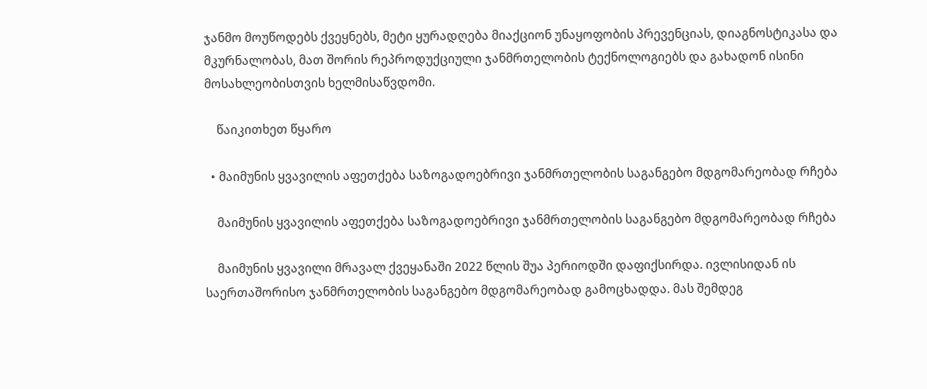ჯანმო მოუწოდებს ქვეყნებს, მეტი ყურადღება მიაქციონ უნაყოფობის პრევენციას, დიაგნოსტიკასა და მკურნალობას, მათ შორის რეპროდუქციული ჯანმრთელობის ტექნოლოგიებს და გახადონ ისინი მოსახლეობისთვის ხელმისაწვდომი.

    წაიკითხეთ წყარო

  • მაიმუნის ყვავილის აფეთქება საზოგადოებრივი ჯანმრთელობის საგანგებო მდგომარეობად რჩება

    მაიმუნის ყვავილის აფეთქება საზოგადოებრივი ჯანმრთელობის საგანგებო მდგომარეობად რჩება

    მაიმუნის ყვავილი მრავალ ქვეყანაში 2022 წლის შუა პერიოდში დაფიქსირდა. ივლისიდან ის საერთაშორისო ჯანმრთელობის საგანგებო მდგომარეობად გამოცხადდა. მას შემდეგ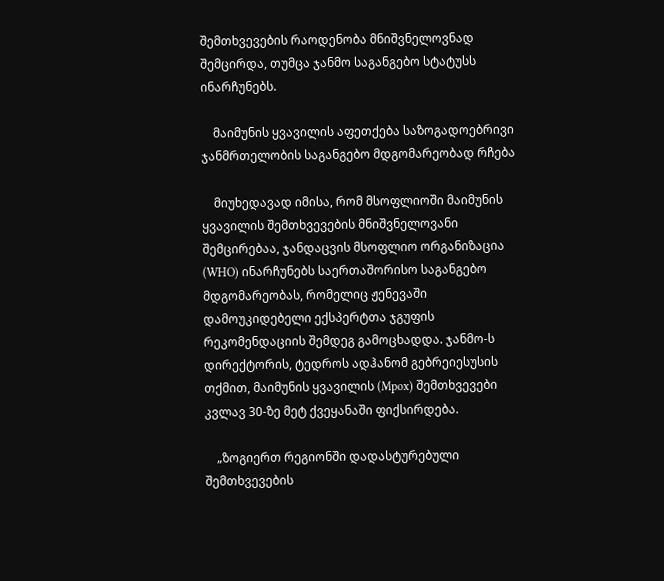შემთხვევების რაოდენობა მნიშვნელოვნად შემცირდა, თუმცა ჯანმო საგანგებო სტატუსს ინარჩუნებს.

    მაიმუნის ყვავილის აფეთქება საზოგადოებრივი ჯანმრთელობის საგანგებო მდგომარეობად რჩება

    მიუხედავად იმისა, რომ მსოფლიოში მაიმუნის ყვავილის შემთხვევების მნიშვნელოვანი შემცირებაა, ჯანდაცვის მსოფლიო ორგანიზაცია (WHO) ინარჩუნებს საერთაშორისო საგანგებო მდგომარეობას, რომელიც ჟენევაში დამოუკიდებელი ექსპერტთა ჯგუფის რეკომენდაციის შემდეგ გამოცხადდა. ჯანმო-ს დირექტორის, ტედროს ადჰანომ გებრეიესუსის თქმით, მაიმუნის ყვავილის (Mpox) შემთხვევები კვლავ 30-ზე მეტ ქვეყანაში ფიქსირდება.

    „ზოგიერთ რეგიონში დადასტურებული შემთხვევების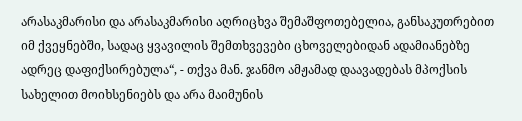არასაკმარისი და არასაკმარისი აღრიცხვა შემაშფოთებელია, განსაკუთრებით იმ ქვეყნებში, სადაც ყვავილის შემთხვევები ცხოველებიდან ადამიანებზე ადრეც დაფიქსირებულა“, - თქვა მან. ჯანმო ამჟამად დაავადებას მპოქსის სახელით მოიხსენიებს და არა მაიმუნის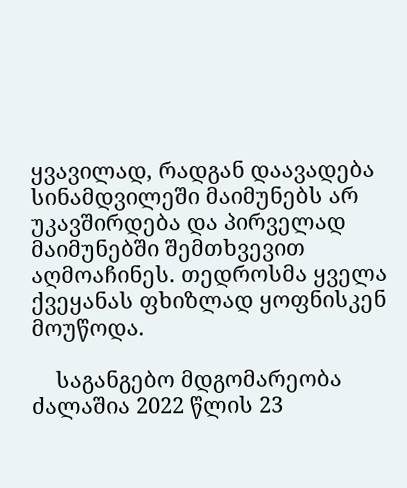ყვავილად, რადგან დაავადება სინამდვილეში მაიმუნებს არ უკავშირდება და პირველად მაიმუნებში შემთხვევით აღმოაჩინეს. თედროსმა ყველა ქვეყანას ფხიზლად ყოფნისკენ მოუწოდა.

    საგანგებო მდგომარეობა ძალაშია 2022 წლის 23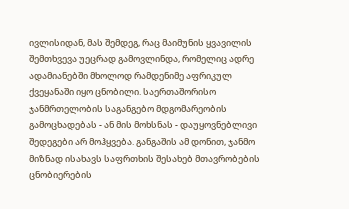ივლისიდან, მას შემდეგ, რაც მაიმუნის ყვავილის შემთხვევა უეცრად გამოვლინდა, რომელიც ადრე ადამიანებში მხოლოდ რამდენიმე აფრიკულ ქვეყანაში იყო ცნობილი. საერთაშორისო ჯანმრთელობის საგანგებო მდგომარეობის გამოცხადებას - ან მის მოხსნას - დაუყოვნებლივი შედეგები არ მოჰყვება. განგაშის ამ დონით, ჯანმო მიზნად ისახავს საფრთხის შესახებ მთავრობების ცნობიერების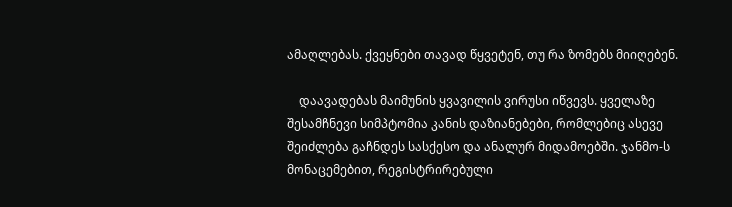ამაღლებას. ქვეყნები თავად წყვეტენ, თუ რა ზომებს მიიღებენ.

    დაავადებას მაიმუნის ყვავილის ვირუსი იწვევს. ყველაზე შესამჩნევი სიმპტომია კანის დაზიანებები, რომლებიც ასევე შეიძლება გაჩნდეს სასქესო და ანალურ მიდამოებში. ჯანმო-ს მონაცემებით, რეგისტრირებული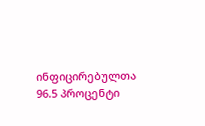ინფიცირებულთა 96.5 პროცენტი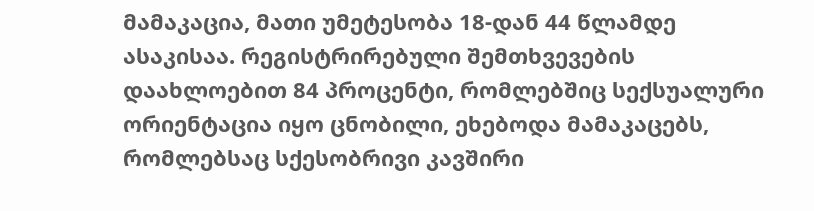მამაკაცია, მათი უმეტესობა 18-დან 44 წლამდე ასაკისაა. რეგისტრირებული შემთხვევების დაახლოებით 84 პროცენტი, რომლებშიც სექსუალური ორიენტაცია იყო ცნობილი, ეხებოდა მამაკაცებს, რომლებსაც სქესობრივი კავშირი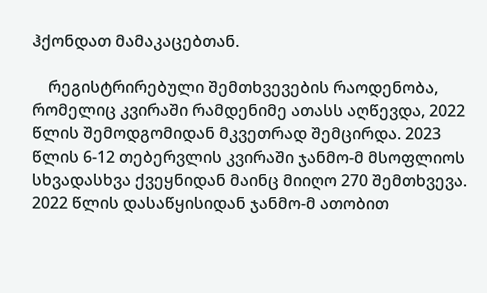ჰქონდათ მამაკაცებთან.

    რეგისტრირებული შემთხვევების რაოდენობა, რომელიც კვირაში რამდენიმე ათასს აღწევდა, 2022 წლის შემოდგომიდან მკვეთრად შემცირდა. 2023 წლის 6-12 თებერვლის კვირაში ჯანმო-მ მსოფლიოს სხვადასხვა ქვეყნიდან მაინც მიიღო 270 შემთხვევა. 2022 წლის დასაწყისიდან ჯანმო-მ ათობით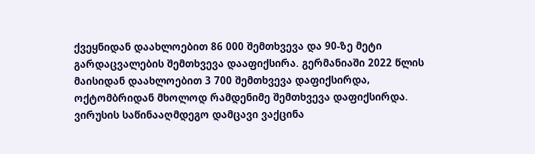ქვეყნიდან დაახლოებით 86 000 შემთხვევა და 90-ზე მეტი გარდაცვალების შემთხვევა დააფიქსირა. გერმანიაში 2022 წლის მაისიდან დაახლოებით 3 700 შემთხვევა დაფიქსირდა, ოქტომბრიდან მხოლოდ რამდენიმე შემთხვევა დაფიქსირდა. ვირუსის საწინააღმდეგო დამცავი ვაქცინა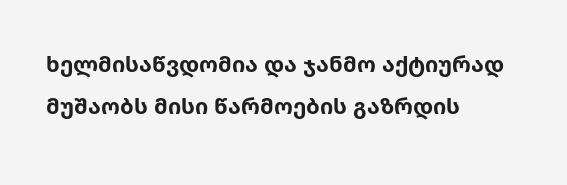ხელმისაწვდომია და ჯანმო აქტიურად მუშაობს მისი წარმოების გაზრდის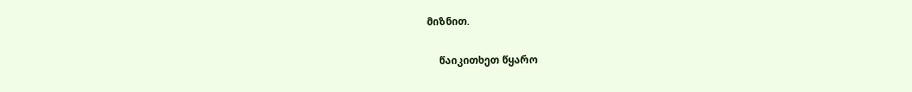მიზნით.

    წაიკითხეთ წყარო